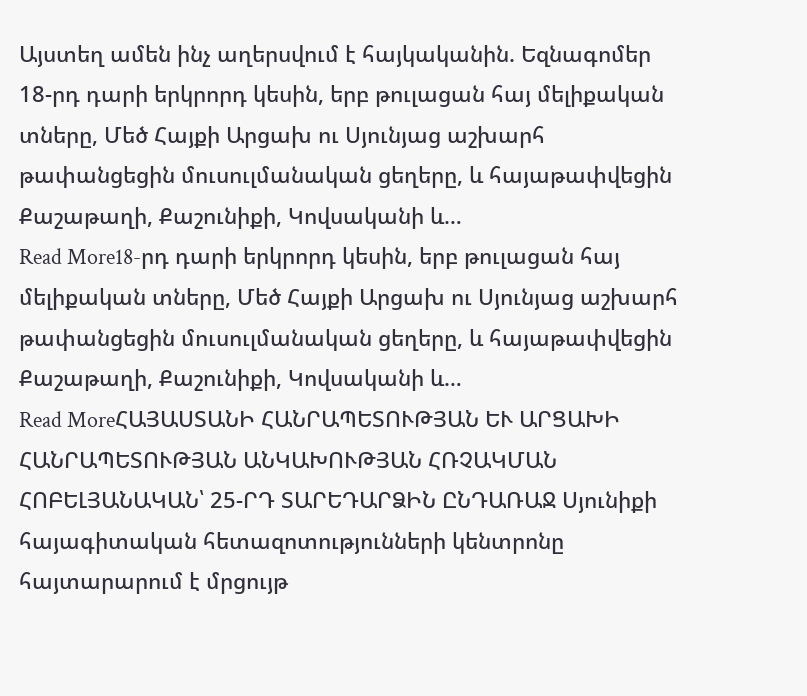Այստեղ ամեն ինչ աղերսվում է հայկականին. Եզնագոմեր
18-րդ դարի երկրորդ կեսին, երբ թուլացան հայ մելիքական տները, Մեծ Հայքի Արցախ ու Սյունյաց աշխարհ թափանցեցին մուսուլմանական ցեղերը, և հայաթափվեցին Քաշաթաղի, Քաշունիքի, Կովսականի և…
Read More18-րդ դարի երկրորդ կեսին, երբ թուլացան հայ մելիքական տները, Մեծ Հայքի Արցախ ու Սյունյաց աշխարհ թափանցեցին մուսուլմանական ցեղերը, և հայաթափվեցին Քաշաթաղի, Քաշունիքի, Կովսականի և…
Read MoreՀԱՅԱՍՏԱՆԻ ՀԱՆՐԱՊԵՏՈՒԹՅԱՆ ԵՒ ԱՐՑԱԽԻ ՀԱՆՐԱՊԵՏՈՒԹՅԱՆ ԱՆԿԱԽՈՒԹՅԱՆ ՀՌՉԱԿՄԱՆ ՀՈԲԵԼՅԱՆԱԿԱՆ՝ 25-ՐԴ ՏԱՐԵԴԱՐՁԻՆ ԸՆԴԱՌԱՋ Սյունիքի հայագիտական հետազոտությունների կենտրոնը հայտարարում է մրցույթ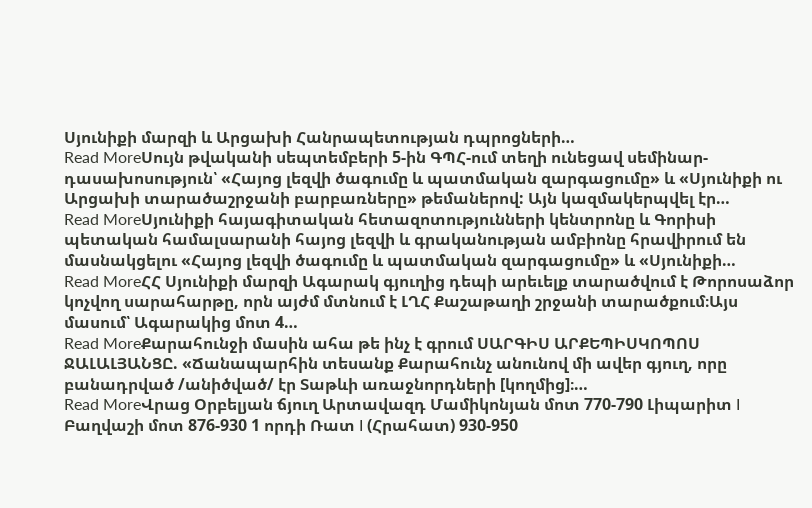Սյունիքի մարզի և Արցախի Հանրապետության դպրոցների…
Read MoreՍույն թվականի սեպտեմբերի 5-ին ԳՊՀ-ում տեղի ունեցավ սեմինար-դասախոսություն՝ «Հայոց լեզվի ծագումը և պատմական զարգացումը» և «Սյունիքի ու Արցախի տարածաշրջանի բարբառները» թեմաներով: Այն կազմակերպվել էր…
Read MoreՍյունիքի հայագիտական հետազոտությունների կենտրոնը և Գորիսի պետական համալսարանի հայոց լեզվի և գրականության ամբիոնը հրավիրում են մասնակցելու «Հայոց լեզվի ծագումը և պատմական զարգացումը» և «Սյունիքի…
Read MoreՀՀ Սյունիքի մարզի Ագարակ գյուղից դեպի արեւելք տարածվում է Թորոսաձոր կոչվող սարահարթը, որն այժմ մտնում է ԼՂՀ Քաշաթաղի շրջանի տարածքում։Այս մասում՝ Ագարակից մոտ 4…
Read MoreՔարահունջի մասին ահա թե ինչ է գրում ՍԱՐԳԻՍ ԱՐՔԵՊԻՍԿՈՊՈՍ ՋԱԼԱԼՅԱՆՑԸ. «Ճանապարհին տեսանք Քարահունչ անունով մի ավեր գյուղ, որը բանադրված /անիծված/ էր Տաթևի առաջնորդների [կողմից]։…
Read MoreՎրաց Օրբելյան ճյուղ Արտավազդ Մամիկոնյան մոտ 770-790 Լիպարիտ I Բաղվաշի մոտ 876-930 1 որդի Ռատ I (Հրահատ) 930-950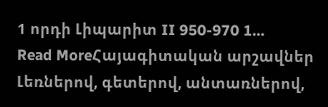1 որդի Լիպարիտ II 950-970 1…
Read MoreՀայագիտական արշավներ Լեռներով, գետերով, անտառներով,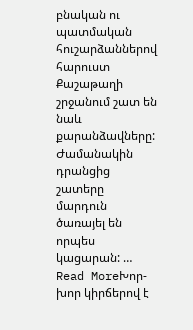բնական ու պատմական հուշարձաններով հարուստ Քաշաթաղի շրջանում շատ են նաև քարանձավները: Ժամանակին դրանցից շատերը մարդուն ծառայել են որպես կացարան: …
Read MoreԽոր-խոր կիրճերով է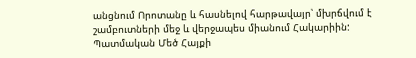անցնում Որոտանը և հասնելով հարթավայր՝ մխրճվում է շամբուտների մեջ և վերջապես միանում Հակարիին: Պատմական Մեծ Հայքի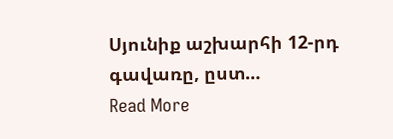Սյունիք աշխարհի 12-րդ գավառը, ըստ…
Read More